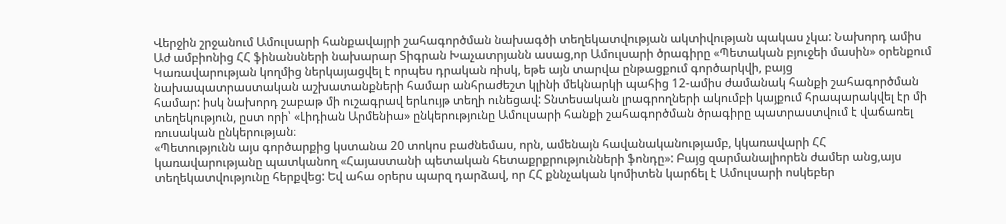Վերջին շրջանում Ամուլսարի հանքավայրի շահագործման նախագծի տեղեկատվության ակտիվության պակաս չկա: Նախորդ ամիս Աժ ամբիոնից ՀՀ ֆինանսների նախարար Տիգրան Խաչատրյանն ասաց,որ Ամուլսարի ծրագիրը «Պետական բյուջեի մասին» օրենքում Կառավարության կողմից ներկայացվել է որպես դրական ռիսկ, եթե այն տարվա ընթացքում գործարկվի, բայց նախապատրաստական աշխատանքների համար անհրաժեշտ կլինի մեկնարկի պահից 12-ամիս ժամանակ հանքի շահագործման համար: իսկ նախորդ շաբաթ մի ուշագրավ երևույթ տեղի ունեցավ: Տնտեսական լրագրողների ակումբի կայքում հրապարակվել էր մի տեղեկություն, ըստ որի՝ «Լիդիան Արմենիա» ընկերությունը Ամուլսարի հանքի շահագործման ծրագիրը պատրաստվում է վաճառել ռուսական ընկերության։
«Պետությունն այս գործարքից կստանա 20 տոկոս բաժնեմաս, որն, ամենայն հավանականությամբ, կկառավարի ՀՀ կառավարությանը պատկանող «Հայաստանի պետական հետաքրքրությունների ֆոնդը»: Բայց զարմանալիորեն ժամեր անց,այս տեղեկատվությունը հերքվեց: Եվ ահա օրերս պարզ դարձավ, որ ՀՀ քննչական կոմիտեն կարճել է Ամուլսարի ոսկեբեր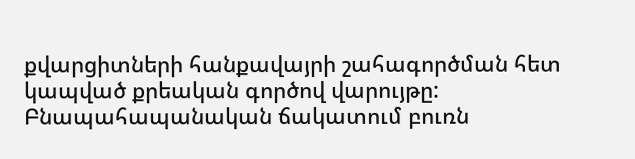քվարցիտների հանքավայրի շահագործման հետ կապված քրեական գործով վարույթը: Բնապահապանական ճակատում բուռն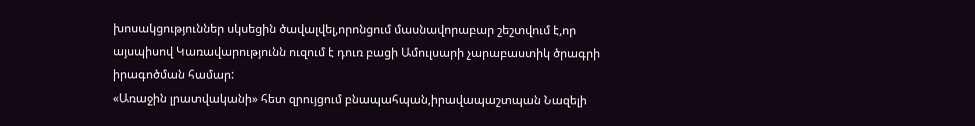խոսակցություններ սկսեցին ծավալվել,որոնցում մասնավորաբար շեշտվում է,որ այսպիսով Կառավարությունն ուզում է դուռ բացի Ամուլսարի չարաբաստիկ ծրագրի իրագոծման համար:
«Առաջին լրատվականի» հետ զրույցում բնապահպան,իրավապաշտպան Նազելի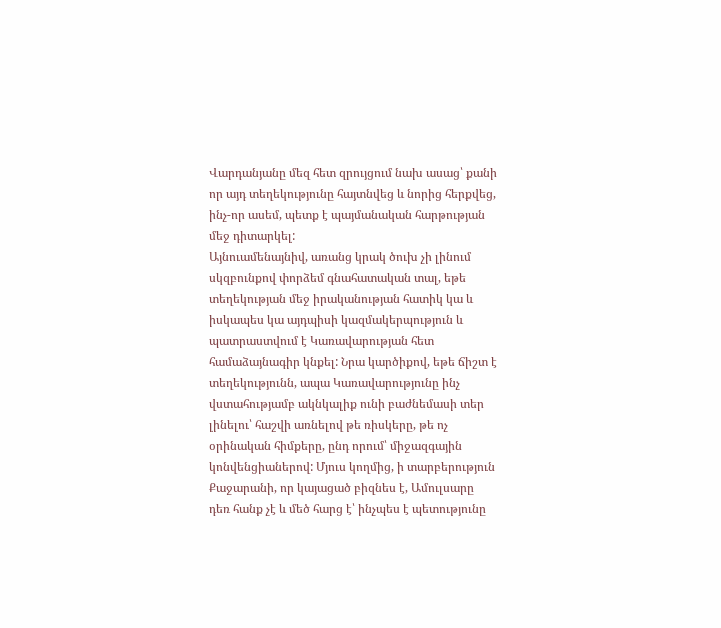Վարդանյանը մեզ հետ զրույցում նախ ասաց՝ քանի որ այդ տեղեկությունը հայտնվեց և նորից հերքվեց, ինչ-որ ասեմ, պետք է պայմանական հարթության մեջ դիտարկել:
Այնուամենայնիվ, առանց կրակ ծուխ չի լինում սկզբունքով փորձեմ գնահատական տալ, եթե տեղեկության մեջ իրականության հատիկ կա և իսկապես կա այդպիսի կազմակերպություն և պատրաստվում է Կառավարության հետ համաձայնագիր կնքել: Նրա կարծիքով, եթե ճիշտ է տեղեկությունն, ապա Կառավարությունը ինչ վստահությամբ ակնկալիք ունի բաժնեմասի տեր լինելու՝ հաշվի առնելով թե ռիսկերը, թե ոչ օրինական հիմքերը, ընդ որում՝ միջազգային կոնվենցիաներով: Մյուս կողմից, ի տարբերություն Քաջարանի, որ կայացած բիզնես է, Ամուլսարը դեռ հանք չէ և մեծ հարց է՝ ինչպես է պետությունը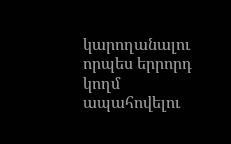կարողանալու որպես երրորդ կողմ ապահովելու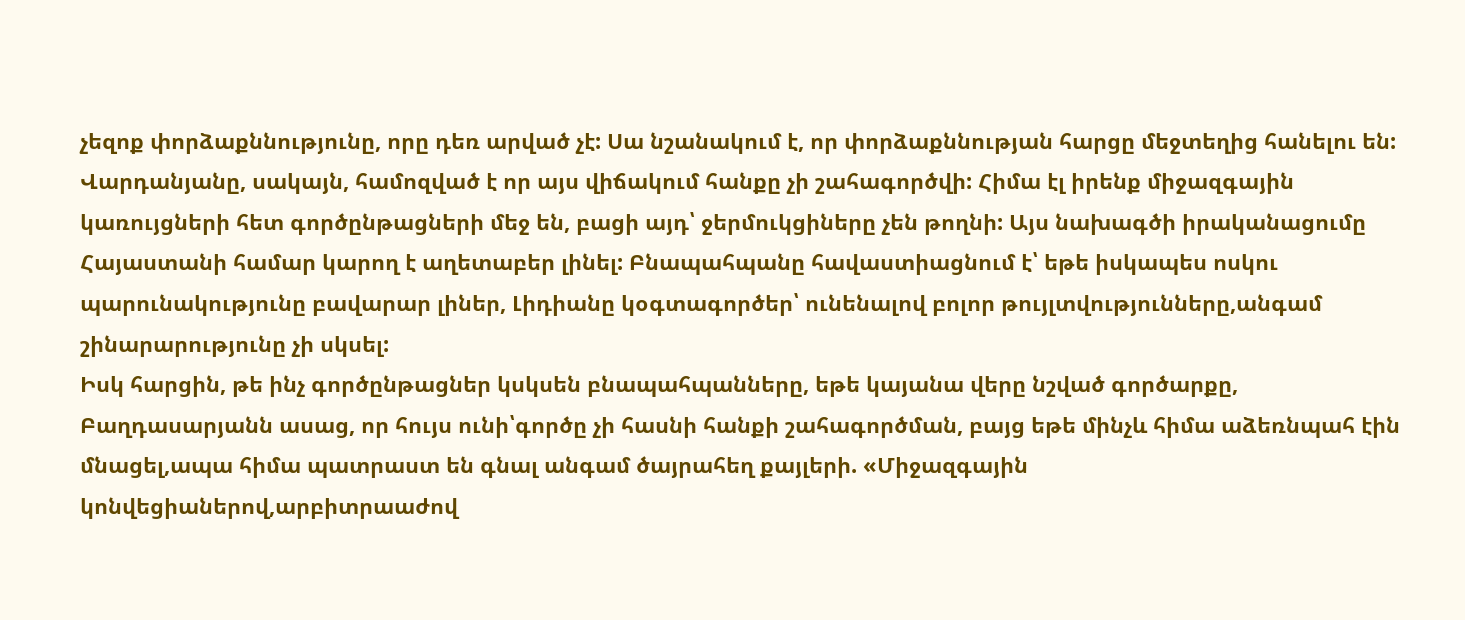չեզոք փորձաքննությունը, որը դեռ արված չէ: Սա նշանակում է, որ փորձաքննության հարցը մեջտեղից հանելու են: Վարդանյանը, սակայն, համոզված է որ այս վիճակում հանքը չի շահագործվի: Հիմա էլ իրենք միջազգային կառույցների հետ գործընթացների մեջ են, բացի այդ՝ ջերմուկցիները չեն թողնի: Այս նախագծի իրականացումը Հայաստանի համար կարող է աղետաբեր լինել: Բնապահպանը հավաստիացնում է՝ եթե իսկապես ոսկու պարունակությունը բավարար լիներ, Լիդիանը կօգտագործեր՝ ունենալով բոլոր թույլտվությունները,անգամ շինարարությունը չի սկսել:
Իսկ հարցին, թե ինչ գործընթացներ կսկսեն բնապահպանները, եթե կայանա վերը նշված գործարքը, Բաղդասարյանն ասաց, որ հույս ունի՝գործը չի հասնի հանքի շահագործման, բայց եթե մինչև հիմա աձեռնպահ էին մնացել,ապա հիմա պատրաստ են գնալ անգամ ծայրահեղ քայլերի. «Միջազգային կոնվեցիաներով,արբիտրաաժով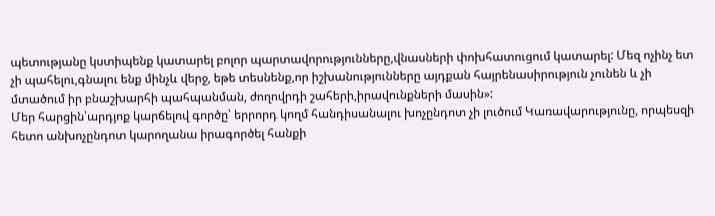պետությանը կստիպենք կատարել բոլոր պարտավորությունները,վնասների փոխհատուցում կատարել: Մեզ ոչինչ ետ չի պահելու,գնալու ենք մինչև վերջ, եթե տեսնենք,որ իշխանությունները այդքան հայրենասիրություն չունեն և չի մտածում իր բնաշխարհի պահպանման, ժողովրդի շահերի,իրավունքների մասին»:
Մեր հարցին՝արդյոք կարճելով գործը՝ երրորդ կողմ հանդիսանալու խոչընդոտ չի լուծում Կառավարությունը, որպեսզի հետո անխոչընդոտ կարողանա իրագործել հանքի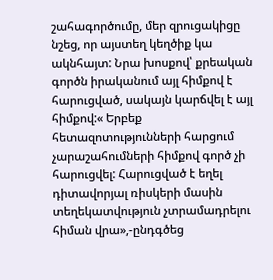շահագործումը, մեր զրուցակիցը նշեց, որ այստեղ կեղծիք կա ակնհայտ: Նրա խոսքով՝ քրեական գործն իրականում այլ հիմքով է հարուցված, սակայն կարճվել է այլ հիմքով:« Երբեք հետազոտությունների հարցում չարաշահումների հիմքով գործ չի հարուցվել: Հարուցված է եղել դիտավորյալ ռիսկերի մասին տեղեկատվություն չտրամադրելու հիման վրա»,-ընդգծեց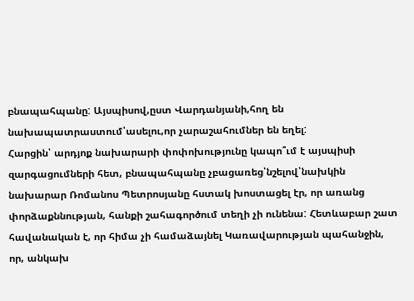բնապահպանը: Այսպիսով,ըստ Վարդանյանի,հող են նախապատրաստում՝ասելու,որ չարաշահումներ են եղել:
Հարցին՝ արդյոք նախարարի փոփոխությունը կապո՞ւմ է այսպիսի զարգացումների հետ, բնապահպանը չբացառեց՝նշելով՝նախկին նախարար Ռոմանոս Պետրոսյանը հստակ խոստացել էր, որ առանց փորձաքննության, հանքի շահագործում տեղի չի ունենա: Հետևաբար շատ հավանական է, որ հիմա չի համաձայնել Կառավարության պահանջին, որ, անկախ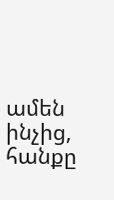ամեն ինչից, հանքը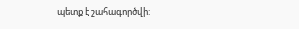պետք է շահագործվի: